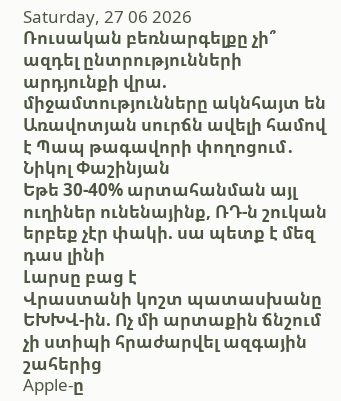Saturday, 27 06 2026
Ռուսական բեռնարգելքը չի՞ ազդել ընտրությունների արդյունքի վրա. միջամտությունները ակնհայտ են
Առավոտյան սուրճն ավելի համով է Պապ թագավորի փողոցում․ Նիկոլ Փաշինյան
Եթե 30-40% արտահանման այլ ուղիներ ունենայինք, ՌԴ-ն շուկան երբեք չէր փակի. սա պետք է մեզ դաս լինի
Լարսը բաց է
Վրաստանի կոշտ պատասխանը ԵԽԽՎ-ին. Ոչ մի արտաքին ճնշում չի ստիպի հրաժարվել ազգային շահերից
Apple-ը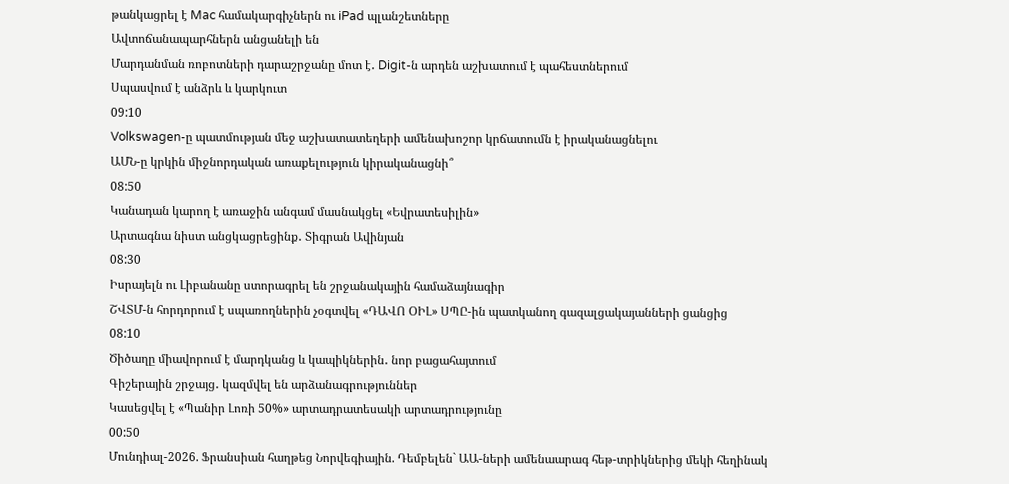թանկացրել է Mac համակարգիչներն ու iPad պլանշետները
Ավտոճանապարհներն անցանելի են
Մարդանման ռոբոտների դարաշրջանը մոտ է․ Digit-ն արդեն աշխատում է պահեստներում
Սպասվում է անձրև և կարկուտ
09:10
Volkswagen-ը պատմության մեջ աշխատատեղերի ամենախոշոր կրճատումն է իրականացնելու
ԱՄՆ-ը կրկին միջնորդական առաքելություն կիրականացնի՞
08:50
Կանադան կարող է առաջին անգամ մասնակցել «Եվրատեսիլին»
Արտագնա նիստ անցկացրեցինք․ Տիգրան Ավինյան
08:30
Իսրայելն ու Լիբանանը ստորագրել են շրջանակային համաձայնագիր
ՇՎՏՄ-ն հորդորում է սպառողներին չօգտվել «ԴԱՎՈ ՕԻԼ» ՍՊԸ-ին պատկանող գազալցակայանների ցանցից
08:10
Ծիծաղը միավորում է մարդկանց և կապիկներին․ նոր բացահայտում
Գիշերային շրջայց․ կազմվել են արձանագրություններ
Կասեցվել է «Պանիր Լոռի 50%» արտադրատեսակի արտադրությունը
00:50
Մունդիալ-2026. Ֆրանսիան հաղթեց Նորվեգիային. Դեմբելեն` ԱԱ-ների ամենաարագ հեթ-տրիկներից մեկի հեղինակ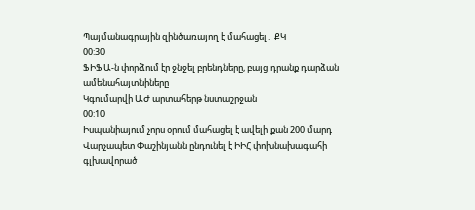Պայմանագրային զինծառայող է մահացել․ ՔԿ
00:30
ՖԻՖԱ-ն փորձում էր ջնջել բրենդները, բայց դրանք դարձան ամենահայտնիները
Կգումարվի ԱԺ արտահերթ նստաշրջան
00:10
Իսպանիայում չորս օրում մահացել է ավելի քան 200 մարդ
Վարչապետ Փաշինյանն ընդունել է ԻԻՀ փոխնախագահի գլխավորած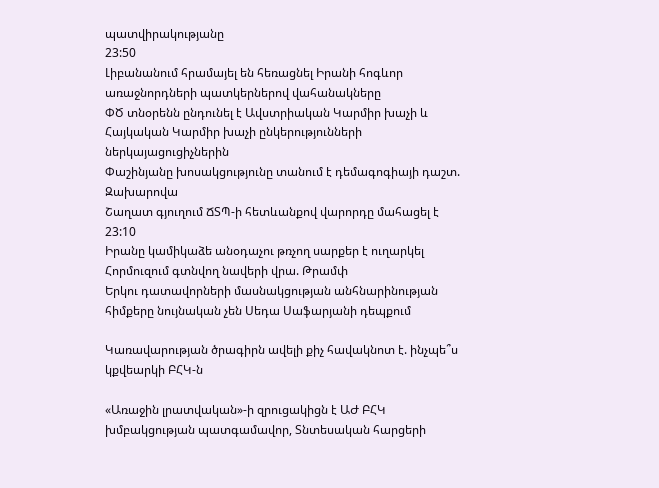պատվիրակությանը
23:50
Լիբանանում հրամայել են հեռացնել Իրանի հոգևոր առաջնորդների պատկերներով վահանակները
ՓԾ տնօրենն ընդունել է Ավստրիական Կարմիր խաչի և Հայկական Կարմիր խաչի ընկերությունների ներկայացուցիչներին
Փաշինյանը խոսակցությունը տանում է դեմագոգիայի դաշտ. Զախարովա
Շաղատ գյուղում ՃՏՊ-ի հետևանքով վարորդը մահացել է
23:10
Իրանը կամիկաձե անօդաչու թռչող սարքեր է ուղարկել Հորմուզում գտնվող նավերի վրա. Թրամփ
Երկու դատավորների մասնակցության անհնարինության հիմքերը նույնական չեն Սեդա Սաֆարյանի դեպքում

Կառավարության ծրագիրն ավելի քիչ հավակնոտ է. ինչպե՞ս կքվեարկի ԲՀԿ-ն

«Առաջին լրատվական»-ի զրուցակիցն է ԱԺ ԲՀԿ խմբակցության պատգամավոր, Տնտեսական հարցերի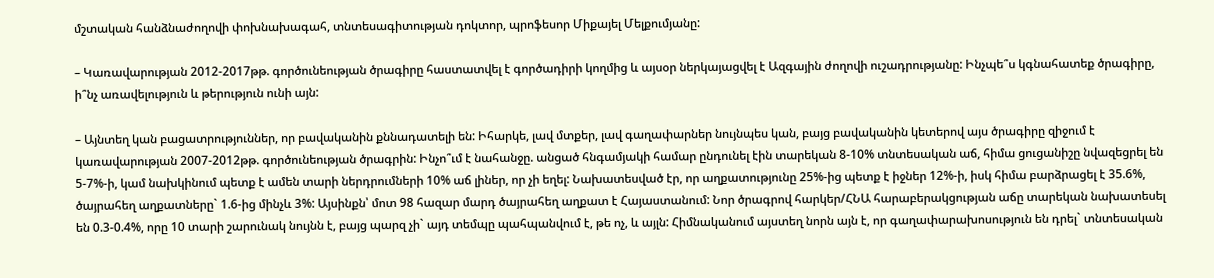մշտական հանձնաժողովի փոխնախագահ, տնտեսագիտության դոկտոր, պրոֆեսոր Միքայել Մելքումյանը:

– Կառավարության 2012-2017թթ. գործունեության ծրագիրը հաստատվել է գործադիրի կողմից և այսօր ներկայացվել է Ազգային ժողովի ուշադրությանը: Ինչպե՞ս կգնահատեք ծրագիրը, ի՞նչ առավելություն և թերություն ունի այն:

– Այնտեղ կան բացատրություններ, որ բավականին քննադատելի են: Իհարկե, լավ մտքեր, լավ գաղափարներ նույնպես կան, բայց բավականին կետերով այս ծրագիրը զիջում է կառավարության 2007-2012թթ. գործունեության ծրագրին: Ինչո՞ւմ է նահանջը. անցած հնգամյակի համար ընդունել էին տարեկան 8-10% տնտեսական աճ, հիմա ցուցանիշը նվազեցրել են 5-7%-ի, կամ նախկինում պետք է ամեն տարի ներդրումների 10% աճ լիներ, որ չի եղել: Նախատեսված էր, որ աղքատությունը 25%-ից պետք է իջներ 12%-ի, իսկ հիմա բարձրացել է 35.6%, ծայրահեղ աղքատները` 1.6-ից մինչև 3%: Այսինքն՝ մոտ 98 հազար մարդ ծայրահեղ աղքատ է Հայաստանում: Նոր ծրագրով հարկեր/ՀՆԱ հարաբերակցության աճը տարեկան նախատեսել են 0.3-0.4%, որը 10 տարի շարունակ նույնն է, բայց պարզ չի` այդ տեմպը պահպանվում է, թե ոչ, և այլն: Հիմնականում այստեղ նորն այն է, որ գաղափարախոսություն են դրել` տնտեսական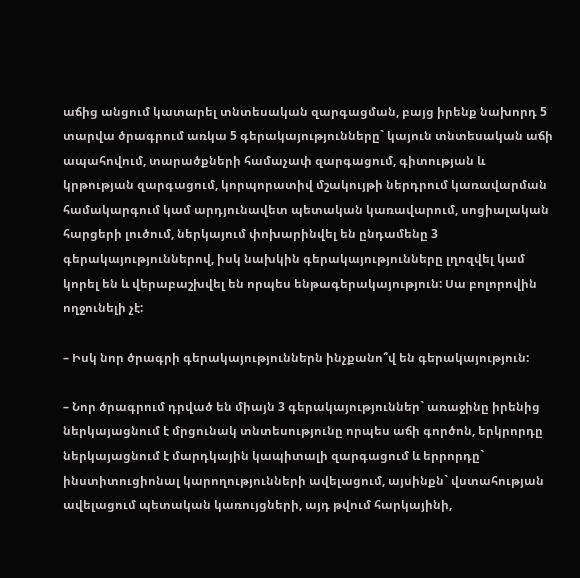աճից անցում կատարել տնտեսական զարգացման, բայց իրենք նախորդ 5 տարվա ծրագրում առկա 5 գերակայությունները` կայուն տնտեսական աճի ապահովում, տարածքների համաչափ զարգացում, գիտության և կրթության զարգացում, կորպորատիվ մշակույթի ներդրում կառավարման համակարգում կամ արդյունավետ պետական կառավարում, սոցիալական հարցերի լուծում, ներկայում փոխարինվել են ընդամենը 3 գերակայություններով, իսկ նախկին գերակայությունները լղոզվել կամ կորել են և վերաբաշխվել են որպես ենթագերակայություն: Սա բոլորովին ողջունելի չէ:

– Իսկ նոր ծրագրի գերակայություններն ինչքանո՞վ են գերակայություն:

– Նոր ծրագրում դրված են միայն 3 գերակայություններ` առաջինը իրենից ներկայացնում է մրցունակ տնտեսությունը որպես աճի գործոն, երկրորդը ներկայացնում է մարդկային կապիտալի զարգացում և երրորդը` ինստիտուցիոնալ կարողությունների ավելացում, այսինքն` վստահության ավելացում պետական կառույցների, այդ թվում հարկայինի,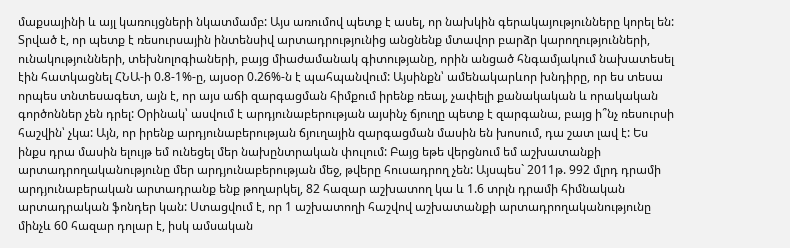մաքսայինի և այլ կառույցների նկատմամբ: Այս առումով պետք է ասել, որ նախկին գերակայությունները կորել են: Տրված է, որ պետք է ռեսուրսային ինտենսիվ արտադրությունից անցնենք մտավոր բարձր կարողությունների, ունակությունների, տեխնոլոգիաների, բայց միաժամանակ գիտությանը, որին անցած հնգամյակում նախատեսել էին հատկացնել ՀՆԱ-ի 0.8-1%-ը, այսօր 0.26%-ն է պահպանվում: Այսինքն՝ ամենակարևոր խնդիրը, որ ես տեսա որպես տնտեսագետ, այն է, որ այս աճի զարգացման հիմքում իրենք ռեալ, չափելի քանակական և որակական գործոններ չեն դրել: Օրինակ՝ ասվում է արդյունաբերության այսինչ ճյուղը պետք է զարգանա, բայց ի՞նչ ռեսուրսի հաշվին՝ չկա: Այն, որ իրենք արդյունաբերության ճյուղային զարգացման մասին են խոսում, դա շատ լավ է: Ես ինքս դրա մասին ելույթ եմ ունեցել մեր նախընտրական փուլում: Բայց եթե վերցնում եմ աշխատանքի արտադրողականությունը մեր արդյունաբերության մեջ, թվերը հուսադրող չեն: Այսպես` 2011թ. 992 մլրդ դրամի արդյունաբերական արտադրանք ենք թողարկել, 82 հազար աշխատող կա և 1.6 տրլն դրամի հիմնական արտադրական ֆոնդեր կան: Ստացվում է, որ 1 աշխատողի հաշվով աշխատանքի արտադրողականությունը մինչև 60 հազար դոլար է, իսկ ամսական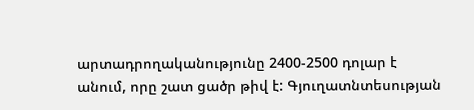արտադրողականությունը 2400-2500 դոլար է անում, որը շատ ցածր թիվ է: Գյուղատնտեսության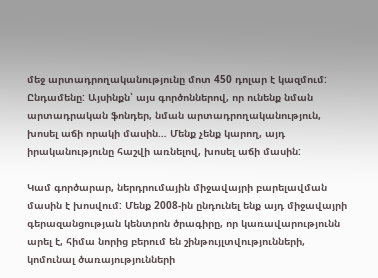մեջ արտադրողականությունը մոտ 450 դոլար է կազմում: Ընդամենը: Այսինքն՝ այս գործոններով, որ ունենք նման արտադրական ֆոնդեր, նման արտադրողականություն, խոսել աճի որակի մասին… Մենք չենք կարող, այդ իրականությունը հաշվի առնելով, խոսել աճի մասին:

Կամ գործարար, ներդրումային միջավայրի բարելավման մասին է խոսվում: Մենք 2008-ին ընդունել ենք այդ միջավայրի գերազանցության կենտրոն ծրագիրը, որ կառավարությունն արել է, հիմա նորից բերում են շինթույլտվությունների, կոմունալ ծառայությունների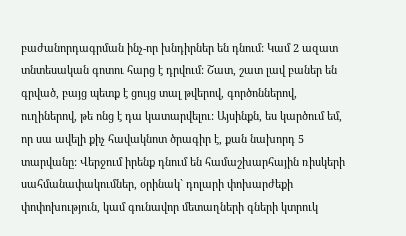բաժանորդագրման ինչ-որ խնդիրներ են դնում: Կամ 2 ազատ տնտեսական գոտու հարց է դրվում: Շատ, շատ լավ բաներ են գրված, բայց պետք է ցույց տալ թվերով, գործոններով, ուղիներով, թե ոնց է դա կատարվելու: Այսինքն, ես կարծում եմ, որ սա ավելի քիչ հավակնոտ ծրագիր է, քան նախորդ 5 տարվանը: Վերջում իրենք դնում են համաշխարհային ռիսկերի սահմանափակումներ, օրինակ` դոլարի փոխարժեքի փոփոխություն, կամ գունավոր մետաղների գների կտրուկ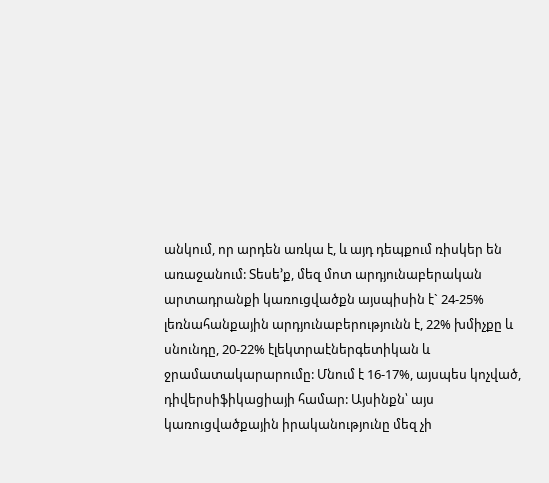անկում, որ արդեն առկա է, և այդ դեպքում ռիսկեր են առաջանում: Տեսե’ք, մեզ մոտ արդյունաբերական արտադրանքի կառուցվածքն այսպիսին է` 24-25% լեռնահանքային արդյունաբերությունն է, 22% խմիչքը և սնունդը, 20-22% էլեկտրաէներգետիկան և ջրամատակարարումը: Մնում է 16-17%, այսպես կոչված, դիվերսիֆիկացիայի համար: Այսինքն՝ այս կառուցվածքային իրականությունը մեզ չի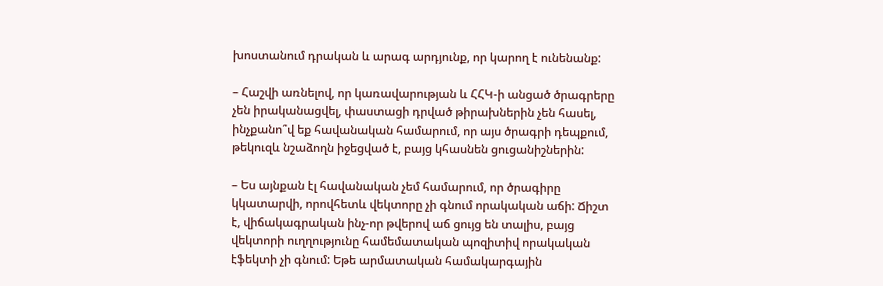խոստանում դրական և արագ արդյունք, որ կարող է ունենանք:

– Հաշվի առնելով, որ կառավարության և ՀՀԿ-ի անցած ծրագրերը չեն իրականացվել, փաստացի դրված թիրախներին չեն հասել, ինչքանո՞վ եք հավանական համարում, որ այս ծրագրի դեպքում, թեկուզև նշաձողն իջեցված է, բայց կհասնեն ցուցանիշներին:

– Ես այնքան էլ հավանական չեմ համարում, որ ծրագիրը կկատարվի, որովհետև վեկտորը չի գնում որակական աճի: Ճիշտ է, վիճակագրական ինչ-որ թվերով աճ ցույց են տալիս, բայց վեկտորի ուղղությունը համեմատական պոզիտիվ որակական էֆեկտի չի գնում: Եթե արմատական համակարգային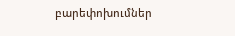բարեփոխումներ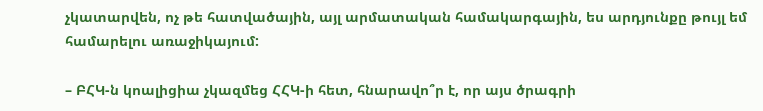չկատարվեն, ոչ թե հատվածային, այլ արմատական համակարգային, ես արդյունքը թույլ եմ համարելու առաջիկայում:

– ԲՀԿ-ն կոալիցիա չկազմեց ՀՀԿ-ի հետ, հնարավո՞ր է, որ այս ծրագրի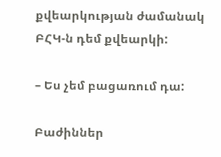քվեարկության ժամանակ ԲՀԿ-ն դեմ քվեարկի:

– Ես չեմ բացառում դա:

Բաժիններ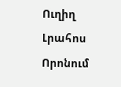Ուղիղ
Լրահոս
Որոնում